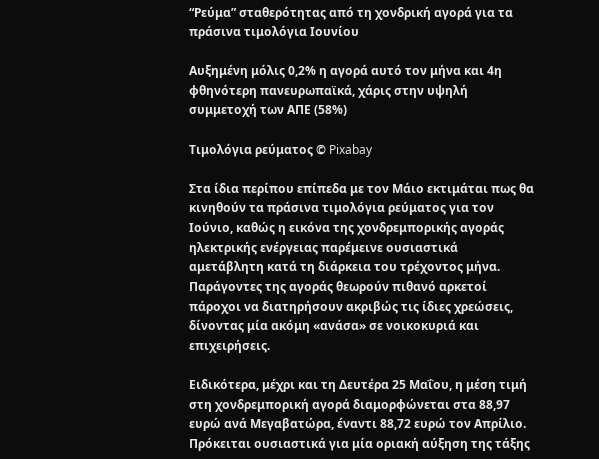“Ρεύμα” σταθερότητας από τη χονδρική αγορά για τα πράσινα τιμολόγια Ιουνίου

Αυξημένη μόλις 0,2% η αγορά αυτό τον μήνα και 4η φθηνότερη πανευρωπαϊκά, χάρις στην υψηλή συμμετοχή των ΑΠΕ (58%)

Τιμολόγια ρεύματος © Pixabay

Στα ίδια περίπου επίπεδα με τον Μάιο εκτιμάται πως θα κινηθούν τα πράσινα τιμολόγια ρεύματος για τον Ιούνιο, καθώς η εικόνα της χονδρεμπορικής αγοράς ηλεκτρικής ενέργειας παρέμεινε ουσιαστικά αμετάβλητη κατά τη διάρκεια του τρέχοντος μήνα. Παράγοντες της αγοράς θεωρούν πιθανό αρκετοί πάροχοι να διατηρήσουν ακριβώς τις ίδιες χρεώσεις, δίνοντας μία ακόμη «ανάσα» σε νοικοκυριά και επιχειρήσεις.

Ειδικότερα, μέχρι και τη Δευτέρα 25 Μαΐου, η μέση τιμή στη χονδρεμπορική αγορά διαμορφώνεται στα 88,97 ευρώ ανά Μεγαβατώρα, έναντι 88,72 ευρώ τον Απρίλιο. Πρόκειται ουσιαστικά για μία οριακή αύξηση της τάξης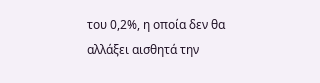του 0,2%, η οποία δεν θα αλλάξει αισθητά την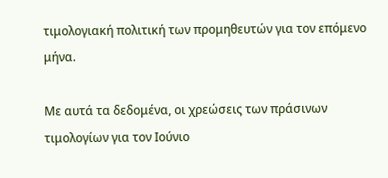τιμολογιακή πολιτική των προμηθευτών για τον επόμενο μήνα.

Με αυτά τα δεδομένα, οι χρεώσεις των πράσινων τιμολογίων για τον Ιούνιο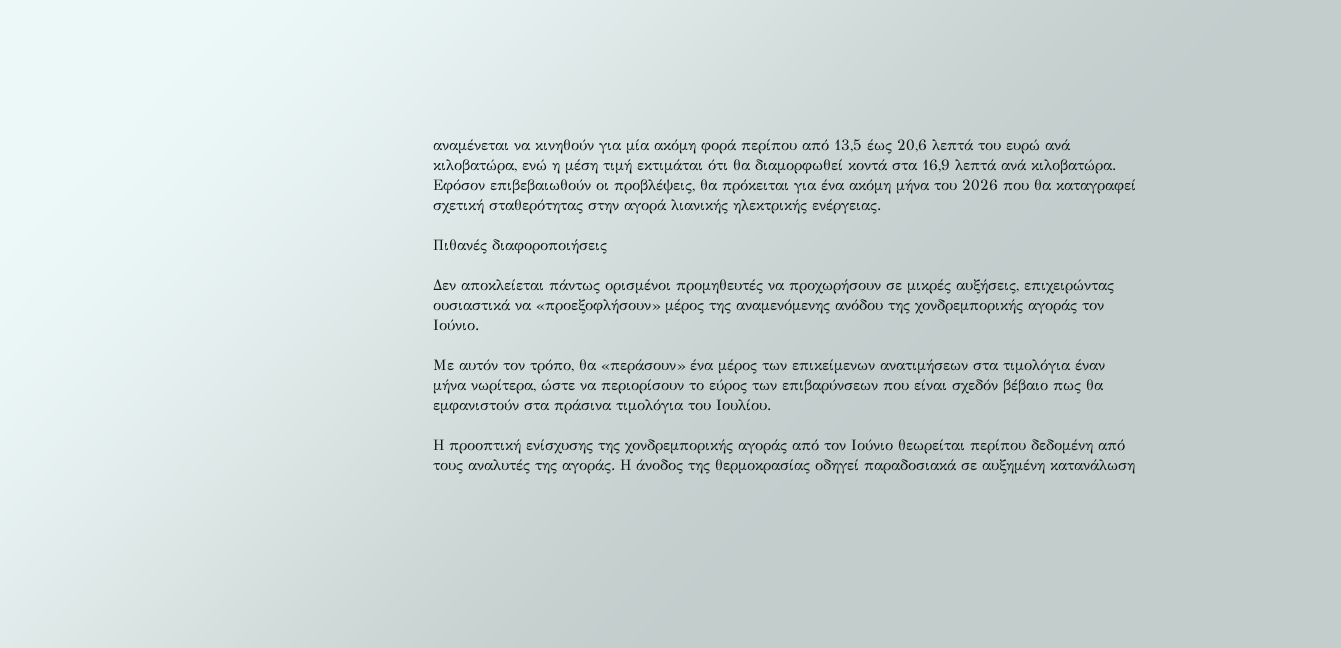αναμένεται να κινηθούν για μία ακόμη φορά περίπου από 13,5 έως 20,6 λεπτά του ευρώ ανά κιλοβατώρα, ενώ η μέση τιμή εκτιμάται ότι θα διαμορφωθεί κοντά στα 16,9 λεπτά ανά κιλοβατώρα. Εφόσον επιβεβαιωθούν οι προβλέψεις, θα πρόκειται για ένα ακόμη μήνα του 2026 που θα καταγραφεί σχετική σταθερότητας στην αγορά λιανικής ηλεκτρικής ενέργειας.

Πιθανές διαφοροποιήσεις

Δεν αποκλείεται πάντως ορισμένοι προμηθευτές να προχωρήσουν σε μικρές αυξήσεις, επιχειρώντας ουσιαστικά να «προεξοφλήσουν» μέρος της αναμενόμενης ανόδου της χονδρεμπορικής αγοράς τον Ιούνιο.

Με αυτόν τον τρόπο, θα «περάσουν» ένα μέρος των επικείμενων ανατιμήσεων στα τιμολόγια έναν μήνα νωρίτερα, ώστε να περιορίσουν το εύρος των επιβαρύνσεων που είναι σχεδόν βέβαιο πως θα εμφανιστούν στα πράσινα τιμολόγια του Ιουλίου.

Η προοπτική ενίσχυσης της χονδρεμπορικής αγοράς από τον Ιούνιο θεωρείται περίπου δεδομένη από τους αναλυτές της αγοράς. Η άνοδος της θερμοκρασίας οδηγεί παραδοσιακά σε αυξημένη κατανάλωση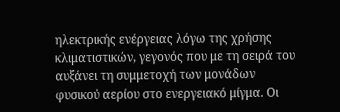ηλεκτρικής ενέργειας λόγω της χρήσης κλιματιστικών, γεγονός που με τη σειρά του αυξάνει τη συμμετοχή των μονάδων φυσικού αερίου στο ενεργειακό μίγμα. Οι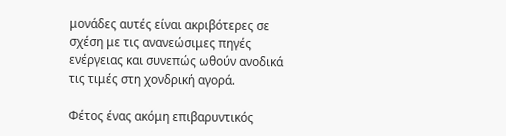μονάδες αυτές είναι ακριβότερες σε σχέση με τις ανανεώσιμες πηγές ενέργειας και συνεπώς ωθούν ανοδικά τις τιμές στη χονδρική αγορά.

Φέτος ένας ακόμη επιβαρυντικός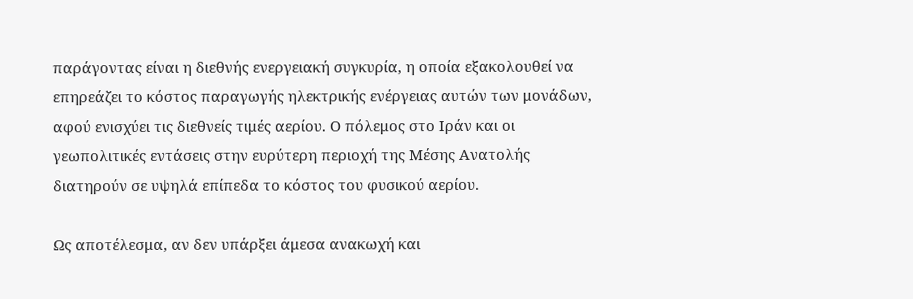παράγοντας είναι η διεθνής ενεργειακή συγκυρία, η οποία εξακολουθεί να επηρεάζει το κόστος παραγωγής ηλεκτρικής ενέργειας αυτών των μονάδων, αφού ενισχύει τις διεθνείς τιμές αερίου. Ο πόλεμος στο Ιράν και οι γεωπολιτικές εντάσεις στην ευρύτερη περιοχή της Μέσης Ανατολής διατηρούν σε υψηλά επίπεδα το κόστος του φυσικού αερίου.

Ως αποτέλεσμα, αν δεν υπάρξει άμεσα ανακωχή και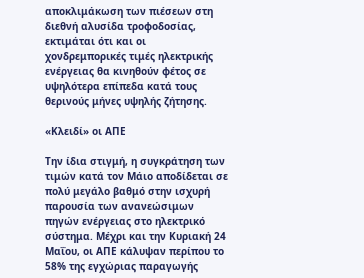αποκλιμάκωση των πιέσεων στη διεθνή αλυσίδα τροφοδοσίας, εκτιμάται ότι και οι χονδρεμπορικές τιμές ηλεκτρικής ενέργειας θα κινηθούν φέτος σε υψηλότερα επίπεδα κατά τους θερινούς μήνες υψηλής ζήτησης.

«Κλειδί» οι ΑΠΕ

Την ίδια στιγμή, η συγκράτηση των τιμών κατά τον Μάιο αποδίδεται σε πολύ μεγάλο βαθμό στην ισχυρή παρουσία των ανανεώσιμων πηγών ενέργειας στο ηλεκτρικό σύστημα. Μέχρι και την Κυριακή 24 Μαΐου, οι ΑΠΕ κάλυψαν περίπου το 58% της εγχώριας παραγωγής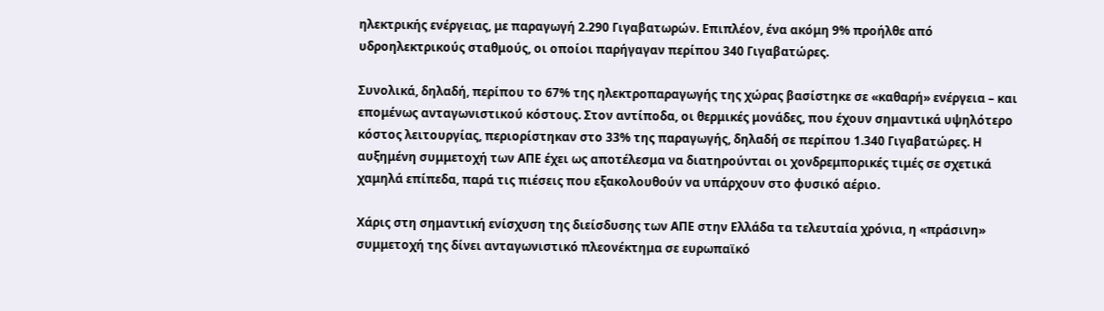ηλεκτρικής ενέργειας, με παραγωγή 2.290 Γιγαβατωρών. Επιπλέον, ένα ακόμη 9% προήλθε από υδροηλεκτρικούς σταθμούς, οι οποίοι παρήγαγαν περίπου 340 Γιγαβατώρες.

Συνολικά, δηλαδή, περίπου το 67% της ηλεκτροπαραγωγής της χώρας βασίστηκε σε «καθαρή» ενέργεια – και επομένως ανταγωνιστικού κόστους. Στον αντίποδα, οι θερμικές μονάδες, που έχουν σημαντικά υψηλότερο κόστος λειτουργίας, περιορίστηκαν στο 33% της παραγωγής, δηλαδή σε περίπου 1.340 Γιγαβατώρες. Η αυξημένη συμμετοχή των ΑΠΕ έχει ως αποτέλεσμα να διατηρούνται οι χονδρεμπορικές τιμές σε σχετικά χαμηλά επίπεδα, παρά τις πιέσεις που εξακολουθούν να υπάρχουν στο φυσικό αέριο.

Χάρις στη σημαντική ενίσχυση της διείσδυσης των ΑΠΕ στην Ελλάδα τα τελευταία χρόνια, η «πράσινη» συμμετοχή της δίνει ανταγωνιστικό πλεονέκτημα σε ευρωπαϊκό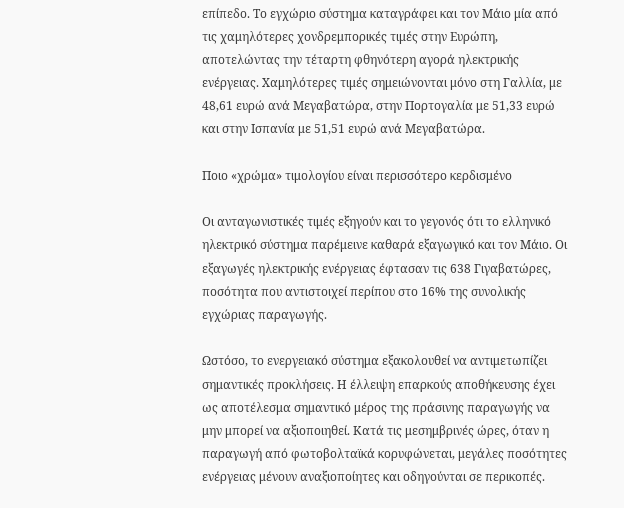επίπεδο. Το εγχώριο σύστημα καταγράφει και τον Μάιο μία από τις χαμηλότερες χονδρεμπορικές τιμές στην Ευρώπη, αποτελώντας την τέταρτη φθηνότερη αγορά ηλεκτρικής ενέργειας. Χαμηλότερες τιμές σημειώνονται μόνο στη Γαλλία, με 48,61 ευρώ ανά Μεγαβατώρα, στην Πορτογαλία με 51,33 ευρώ και στην Ισπανία με 51,51 ευρώ ανά Μεγαβατώρα.

Ποιο «χρώμα» τιμολογίου είναι περισσότερο κερδισμένο

Οι ανταγωνιστικές τιμές εξηγούν και το γεγονός ότι το ελληνικό ηλεκτρικό σύστημα παρέμεινε καθαρά εξαγωγικό και τον Μάιο. Οι εξαγωγές ηλεκτρικής ενέργειας έφτασαν τις 638 Γιγαβατώρες, ποσότητα που αντιστοιχεί περίπου στο 16% της συνολικής εγχώριας παραγωγής.

Ωστόσο, το ενεργειακό σύστημα εξακολουθεί να αντιμετωπίζει σημαντικές προκλήσεις. Η έλλειψη επαρκούς αποθήκευσης έχει ως αποτέλεσμα σημαντικό μέρος της πράσινης παραγωγής να μην μπορεί να αξιοποιηθεί. Κατά τις μεσημβρινές ώρες, όταν η παραγωγή από φωτοβολταϊκά κορυφώνεται, μεγάλες ποσότητες ενέργειας μένουν αναξιοποίητες και οδηγούνται σε περικοπές.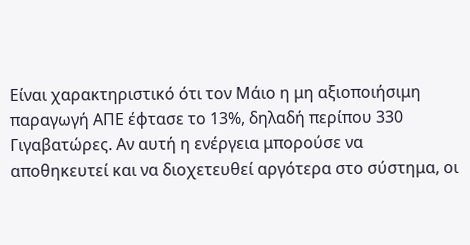Είναι χαρακτηριστικό ότι τον Μάιο η μη αξιοποιήσιμη παραγωγή ΑΠΕ έφτασε το 13%, δηλαδή περίπου 330 Γιγαβατώρες. Αν αυτή η ενέργεια μπορούσε να αποθηκευτεί και να διοχετευθεί αργότερα στο σύστημα, οι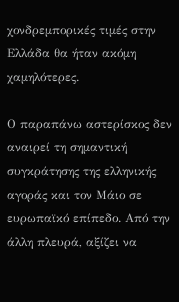χονδρεμπορικές τιμές στην Ελλάδα θα ήταν ακόμη χαμηλότερες.

Ο παραπάνω αστερίσκος δεν αναιρεί τη σημαντική συγκράτησης της ελληνικής αγοράς και τον Μάιο σε ευρωπαϊκό επίπεδο. Από την άλλη πλευρά, αξίζει να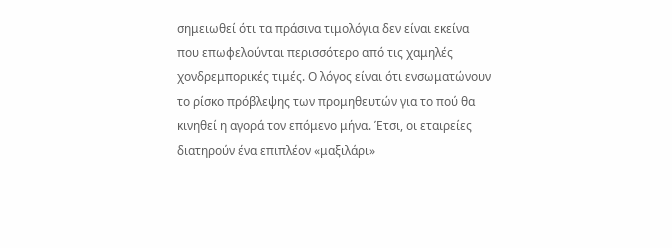σημειωθεί ότι τα πράσινα τιμολόγια δεν είναι εκείνα που επωφελούνται περισσότερο από τις χαμηλές χονδρεμπορικές τιμές. Ο λόγος είναι ότι ενσωματώνουν το ρίσκο πρόβλεψης των προμηθευτών για το πού θα κινηθεί η αγορά τον επόμενο μήνα. Έτσι, οι εταιρείες διατηρούν ένα επιπλέον «μαξιλάρι»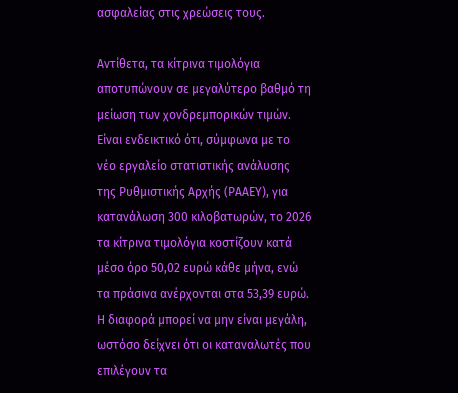ασφαλείας στις χρεώσεις τους.

Αντίθετα, τα κίτρινα τιμολόγια αποτυπώνουν σε μεγαλύτερο βαθμό τη μείωση των χονδρεμπορικών τιμών. Είναι ενδεικτικό ότι, σύμφωνα με το νέο εργαλείο στατιστικής ανάλυσης της Ρυθμιστικής Αρχής (ΡΑΑΕΥ), για κατανάλωση 300 κιλοβατωρών, το 2026 τα κίτρινα τιμολόγια κοστίζουν κατά μέσο όρο 50,02 ευρώ κάθε μήνα, ενώ τα πράσινα ανέρχονται στα 53,39 ευρώ. Η διαφορά μπορεί να μην είναι μεγάλη, ωστόσο δείχνει ότι οι καταναλωτές που επιλέγουν τα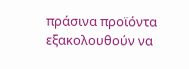πράσινα προϊόντα εξακολουθούν να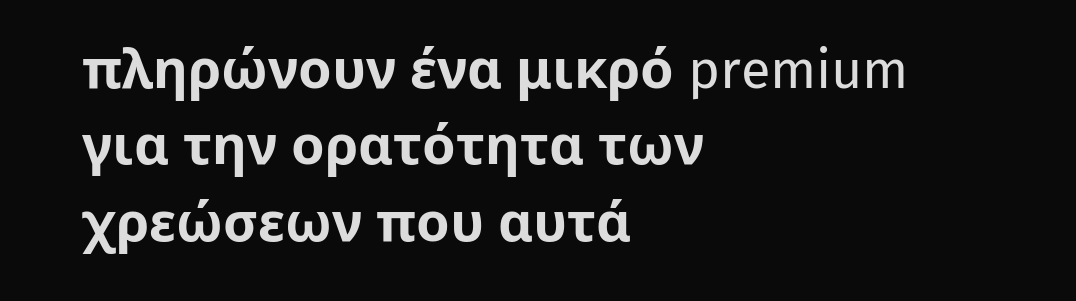πληρώνουν ένα μικρό premium για την ορατότητα των χρεώσεων που αυτά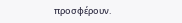προσφέρουν.